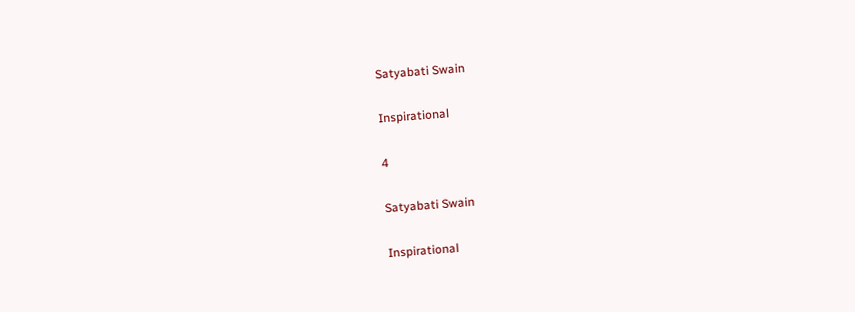Satyabati Swain

Inspirational

4

Satyabati Swain

Inspirational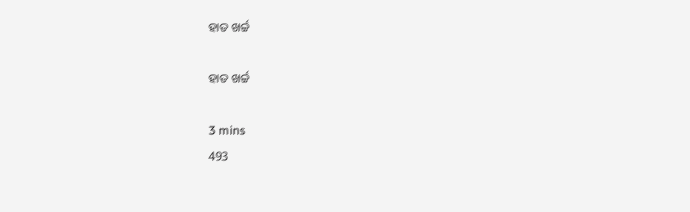ହାତ ଖର୍ଚ୍ଚ

ହାତ ଖର୍ଚ୍ଚ

3 mins
493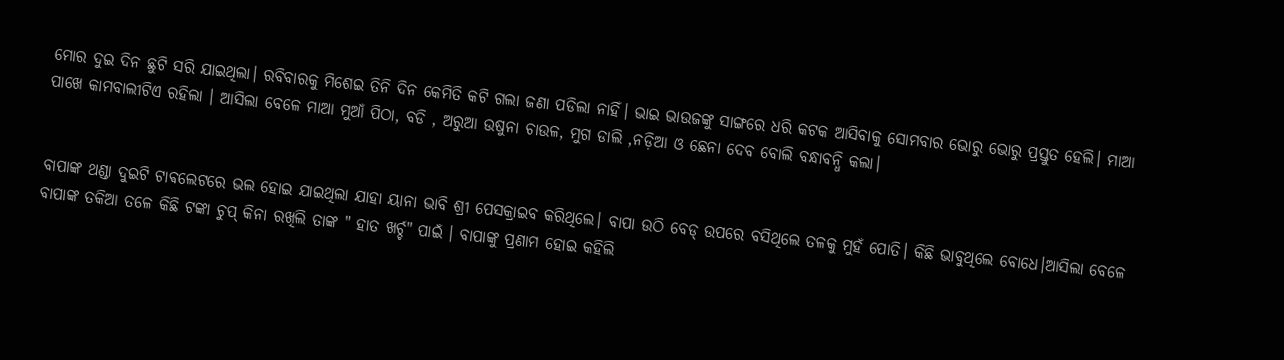ମୋର ଦୁଇ ଦିନ ଛୁଟି ସରି ଯାଇଥିଲା। ରବିବାରକୁ ମିଶେଇ ତିନି ଦିନ କେମିତି କଟି ଗଲା ଜଣା ପଡିଲା ନାହିଁ। ଭାଇ ଭାଉଜଙ୍କୁ ସାଙ୍ଗରେ ଧରି କଟକ ଆସିବାକୁ ସୋମବାର ଭୋରୁ ଭୋରୁ ପ୍ରସ୍ତୁତ ହେଲି। ମାଆ ପାଖେ କାମବାଲୀଟିଏ ରହିଲା । ଆସିଲା ବେଳେ ମାଆ ମୁଆଁ ପିଠା, ବଡି , ଅରୁଆ ଉଷୁନା ଚାଉଳ, ମୁଗ ଡାଲି ,ନଡ଼ିଆ ଓ ଛେନା ଦେବ ବୋଲି ବନ୍ଧାବନ୍ଧି କଲା।


ବାପାଙ୍କ ଥଣ୍ଡା ଦୁଇଟି ଟାଵଲେଟରେ ଭଲ ହୋଇ ଯାଇଥିଲା ଯାହା ୟାନା ଭାବି ଶ୍ରୀ ପେସକ୍ରାଇବ କରିଥିଲେ। ବାପା ଉଠି ବେଡ୍ ଉପରେ ବସିଥିଲେ ତଳକୁ ମୁହଁ ପୋତି। କିଛି ଭାବୁଥିଲେ ବୋଧେ।ଆସିଲା ବେଳେ ବାପାଙ୍କ ତକିଆ ତଳେ କିଛି ଟଙ୍କା ଚୁପ୍ କିନା ରଖିଲି ତାଙ୍କ " ହାତ ଖର୍ଚ୍ଚ" ପାଇଁ । ବାପାଙ୍କୁ ପ୍ରଣାମ ହୋଇ କହିଲି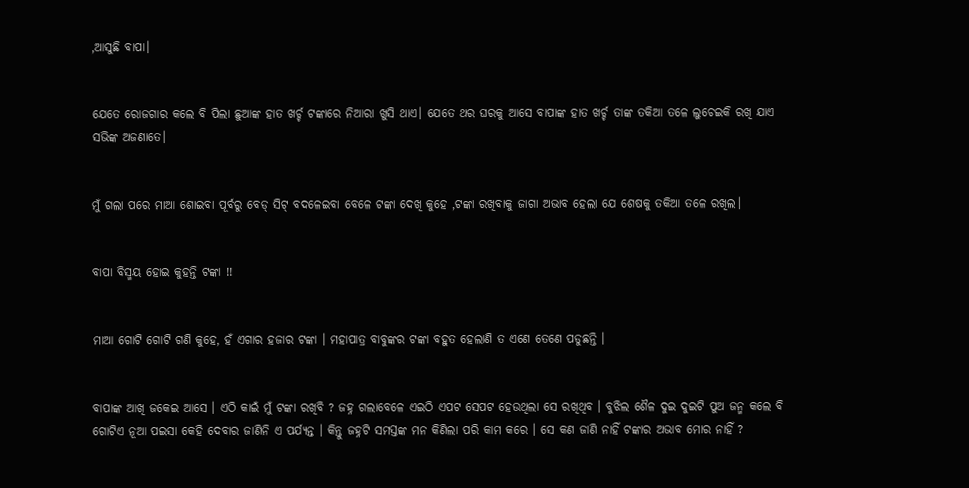,ଆସୁଛି ବାପା।


ଯେତେ ରୋଜଗାର କଲେ ବି ପିଲା ଛୁଆଙ୍କ ହାତ ଖର୍ଚ୍ଚ ଟଙ୍କାରେ ନିଆରା ଖୁସି ଥାଏ। ଯେତେ ଥର ଘରକୁ ଆସେ ବାପାଙ୍କ ହାତ ଖର୍ଚ୍ଚ ତାଙ୍କ ତକିଆ ତଳେ ଲୁଚେଇକି ରଖି ଯାଏ ସଭିଙ୍କ ଅଜଣାତେ।


ମୁଁ ଗଲା ପରେ ମାଆ ଶୋଇବା ପୂର୍ବରୁ ବେଡ୍ ସିଟ୍ ବଦଳେଇବା ବେଳେ ଟଙ୍କା ଦେଖି କୁହେ ,ଟଙ୍କା ରଖିବାକୁ ଜାଗା ଅଭାବ ହେଲା ଯେ ଶେଷକୁ ତକିଆ ତଳେ ରଖିଲ।


ବାପା ବିସ୍ମୟ ହୋଇ କୁହନ୍ତି ଟଙ୍କା !!


ମାଆ ଗୋଟି ଗୋଟି ଗଣି କୁହେ, ହଁ ଏଗାର ହଜାର ଟଙ୍କା । ମହାପାତ୍ର ବାବୁଙ୍କର ଟଙ୍କା ବହୁତ ହେଲାଣି ତ ଏଣେ ତେଣେ ପଡୁଛନ୍ତି ।


ବାପାଙ୍କ ଆଖି ଜକେଇ ଆସେ । ଏଠି କାଇଁ ମୁଁ ଟଙ୍କା ରଖିବି ? ଜହ୍ନ ଗଲାବେଳେ ଏଇଠି ଏପଟ ସେପଟ ହେଉଥିଲା ସେ ରଖିଥିବ । ବୁଝିଲ ଶୈଳ ଦୁଇ ଦୁଇଟି ପୁଅ ଜନ୍ମ କଲେ ବି ଗୋଟିଏ ନୂଆ ପଇସା କେହି ଦେବାର ଜାଣିନି ଏ ପର୍ଯ୍ୟନ୍ତ । କିନ୍ତୁ ଜହ୍ନଟି ସମସ୍ତଙ୍କ ମନ କିଣିଲା ପରି କାମ କରେ । ସେ କଣ ଜାଣି ନାହିଁ ଟଙ୍କାର ଅଭାବ ମୋର ନାହିଁ ?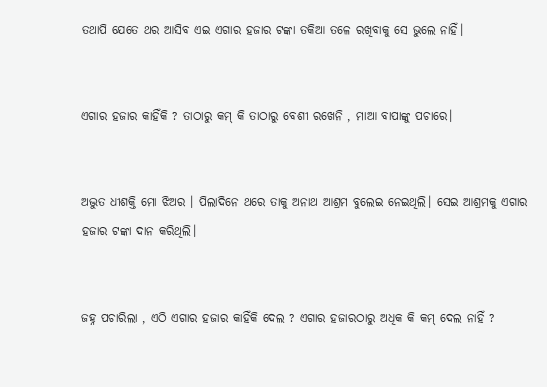ତଥାପି ଯେତେ ଥର ଆସିବ ଏଇ ଏଗାର ହଜାର ଟଙ୍କା ତକିଆ ତଳେ ରଖିବାକୁ ସେ ଭୁଲେ ନାହିଁ।


ଏଗାର ହଜାର କାହିଁକି ? ତାଠାରୁ କମ୍ କି ତାଠାରୁ ବେଶୀ ରଖେନି , ମାଆ ବାପାଙ୍କୁ ପଚାରେ।


ଅଦ୍ଭୁତ ଧୀଶକ୍ତି ମୋ ଝିଅର । ପିଲାଦିନେ ଥରେ ତାକୁ ଅନାଥ ଆଶ୍ରମ ବୁଲେଇ ନେଇଥିଲି। ସେଇ ଆଶ୍ରମକୁ ଏଗାର ହଜାର ଟଙ୍କା ଦାନ କରିଥିଲି।


ଜହ୍ନ ପଚାରିଲା , ଏଠି ଏଗାର ହଜାର କାହିଁକି ଦେଲ ? ଏଗାର ହଜାରଠାରୁ ଅଧିକ କି କମ୍ ଦେଲ ନାହିଁ ?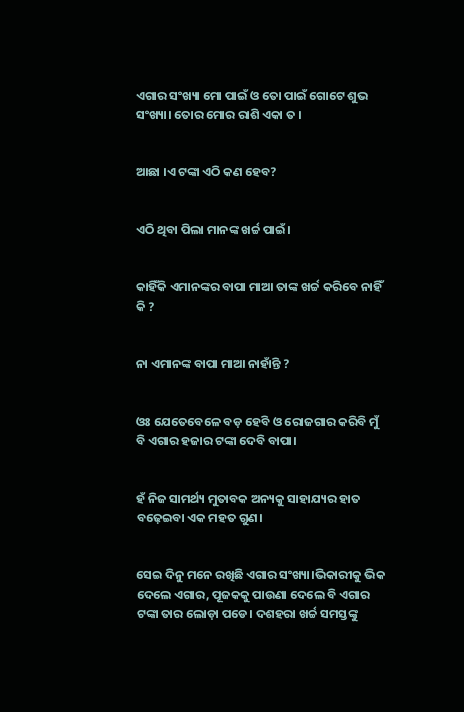ଏଗାର ସଂଖ୍ୟା ମୋ ପାଇଁ ଓ ତୋ ପାଇଁ ଗୋଟେ ଶୁଭ ସଂଖ୍ୟା। ତୋର ମୋର ରାଶି ଏକା ତ ।


ଆଛା ।ଏ ଟଙ୍କା ଏଠି କଣ ହେବ?


ଏଠି ଥିବା ପିଲା ମାନଙ୍କ ଖର୍ଚ୍ଚ ପାଇଁ।


କାହିଁକି ଏମାନଙ୍କର ବାପା ମାଆ ତାଙ୍କ ଖର୍ଚ୍ଚ କରିବେ ନାହିଁ କି ?


ନା ଏମାନଙ୍କ ବାପା ମାଆ ନାହାଁନ୍ତି ?


ଓଃ ଯେତେବେଳେ ବଡ଼ ହେବି ଓ ରୋଜଗାର କରିବି ମୁଁ ବି ଏଗାର ହଜାର ଟଙ୍କା ଦେବି ବାପା।


ହଁ ନିଜ ସାମର୍ଥ୍ୟ ମୁତାବକ ଅନ୍ୟକୁ ସାହାଯ୍ୟର ହାତ ବଢ଼େଇବା ଏକ ମହତ ଗୁଣ।


ସେଇ ଦିନୁ ମନେ ରଖିଛି ଏଗାର ସଂଖ୍ୟା।ଭିକାରୀକୁ ଭିକ ଦେଲେ ଏଗାର, ପୂଜକକୁ ପାଉଣା ଦେଲେ ବି ଏଗାର ଟଙ୍କା ତାର ଲୋଡ଼ା ପଡେ। ଦଶହରା ଖର୍ଚ୍ଚ ସମସ୍ତଙ୍କୁ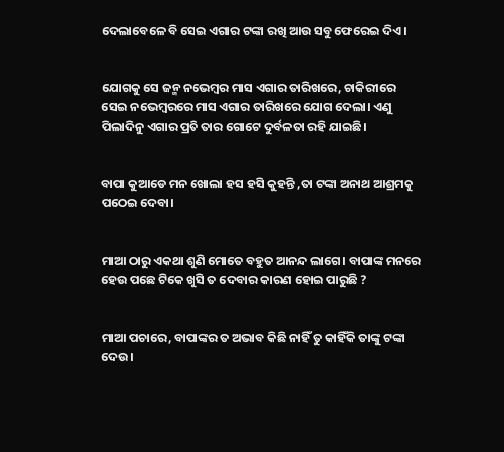ଦେଲାବେଳେ ବି ସେଇ ଏଗାର ଟଙ୍କା ରଖି ଆଉ ସବୁ ଫେରେଇ ଦିଏ।


ଯୋଗକୁ ସେ ଜନ୍ମ ନଭେମ୍ବର ମାସ ଏଗାର ତାରିଖରେ, ଚାକିରୀରେ ସେଇ ନଭେମ୍ବରରେ ମାସ ଏଗାର ତାରିଖରେ ଯୋଗ ଦେଲା। ଏଣୁ ପିଲାଦିନୁ ଏଗାର ପ୍ରତି ତାର ଗୋଟେ ଦୁର୍ବଳତା ରହି ଯାଇଛି।


ବାପା କୁଆଡେ ମନ ଖୋଲା ହସ ହସି କୁହନ୍ତି ,ତା ଟଙ୍କା ଅନାଥ ଆଶ୍ରମକୁ ପଠେଇ ଦେବା।


ମାଆ ଠାରୁ ଏକଥା ଶୁଣି ମୋତେ ବହୁତ ଆନନ୍ଦ ଲାଗେ। ବାପାଙ୍କ ମନରେ ହେଉ ପଛେ ଟିକେ ଖୁସି ତ ଦେବାର କାରଣ ହୋଇ ପାରୁଛି ?


ମାଆ ପଚାରେ, ବାପାଙ୍କର ତ ଅଭାବ କିଛି ନାହିଁ ତୁ କାହିଁକି ତାଙ୍କୁ ଟଙ୍କା ଦେଉ।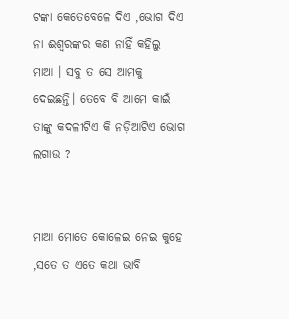ଟଙ୍କା କେତେବେଳେ ଦିଏ ,ଭୋଗ ଦିଏ ନା ଈଶ୍ବରଙ୍କର କଣ ନାହିଁ କହିଲୁ ମାଆ । ସବୁ ତ ସେ ଆମକୁ ଦେଇଛନ୍ତି। ତେବେ ବି ଆମେ କାଇଁ ତାଙ୍କୁ କଦଳୀଟିଏ କି ନଡ଼ିଆଟିଏ ଭୋଗ ଲଗାଉ ?


ମାଆ ମୋତେ କୋଳେଇ ନେଇ କୁହେ ,ସତେ ତ ଏତେ କଥା ଭାବି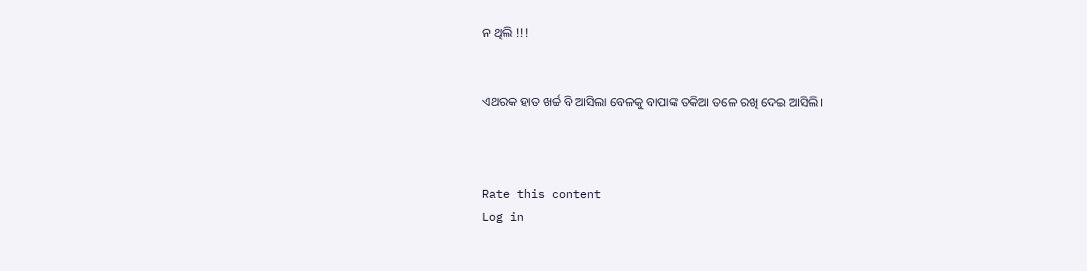ନ ଥିଲି !!!


ଏଥରକ ହାତ ଖର୍ଚ୍ଚ ବି ଆସିଲା ବେଳକୁ ବାପାଙ୍କ ତକିଆ ତଳେ ରଖି ଦେଇ ଆସିଲି।



Rate this content
Log in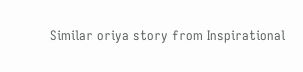Similar oriya story from Inspirational